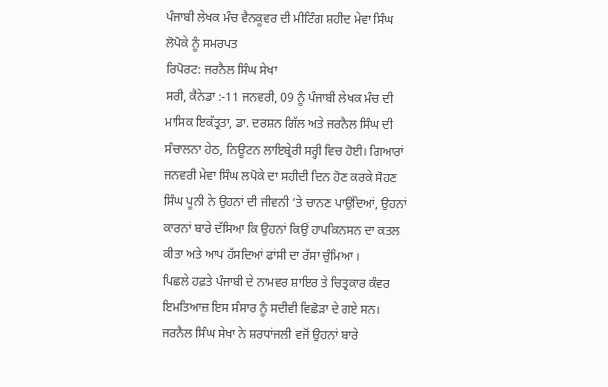ਪੰਜਾਬੀ ਲੇਖਕ ਮੰਚ ਵੈਨਕੂਵਰ ਦੀ ਮੀਟਿੰਗ ਸ਼ਹੀਦ ਮੇਵਾ ਸਿੰਘ ਲੋਪੋਕੇ ਨੂੰ ਸਮਰਪਤ
ਰਿਪੋਰਟ: ਜਰਨੈਲ ਸਿੰਘ ਸੇਖਾ
ਸਰੀ, ਕੈਨੇਡਾ :-11 ਜਨਵਰੀ, 09 ਨੂੰ ਪੰਜਾਬੀ ਲੇਖਕ ਮੰਚ ਦੀ ਮਾਸਿਕ ਇਕੱਤ੍ਰਤਾ, ਡਾ. ਦਰਸ਼ਨ ਗਿੱਲ ਅਤੇ ਜਰਨੈਲ ਸਿੰਘ ਦੀ ਸੰਚਾਲਨਾ ਹੇਠ, ਨਿਊਟਨ ਲਾਇਬ੍ਰੇਰੀ ਸਰ੍ਹੀ ਵਿਚ ਹੋਈ। ਗਿਆਰਾਂ ਜਨਵਰੀ ਮੇਵਾ ਸਿੰਘ ਲਪੋਕੇ ਦਾ ਸਹੀਦੀ ਦਿਨ ਹੋਣ ਕਰਕੇ ਸੋਹਣ ਸਿੰਘ ਪੂਨੀ ਨੇ ਉਹਨਾਂ ਦੀ ਜੀਵਨੀ ‘ਤੇ ਚਾਨਣ ਪਾਉਂਦਿਆਂ, ਉਹਨਾਂ ਕਾਰਨਾਂ ਬਾਰੇ ਦੱਸਿਆ ਕਿ ਉਹਨਾਂ ਕਿਉਂ ਹਾਪਕਿਨਸਨ ਦਾ ਕਤਲ ਕੀਤਾ ਅਤੇ ਆਪ ਹੱਸਦਿਆਂ ਫਾਂਸੀ ਦਾ ਰੱਸਾ ਚੁੰਮਿਆ ।
ਪਿਛਲੇ ਹਫ਼ਤੇ ਪੰਜਾਬੀ ਦੇ ਨਾਮਵਰ ਸ਼ਾਇਰ ਤੇ ਚਿਤ੍ਰਕਾਰ ਕੰਵਰ ਇਮਤਿਆਜ਼ ਇਸ ਸੰਸਾਰ ਨੂੰ ਸਦੀਵੀ ਵਿਛੋੜਾ ਦੇ ਗਏ ਸਨ। ਜਰਨੈਲ ਸਿੰਘ ਸੇਖਾ ਨੇ ਸ਼ਰਧਾਂਜਲੀ ਵਜੋਂ ਉਹਨਾਂ ਬਾਰੇ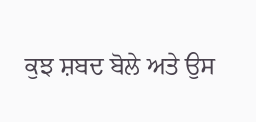ਕੁਝ ਸ਼ਬਦ ਬੋਲੇ ਅਤੇ ਉਸ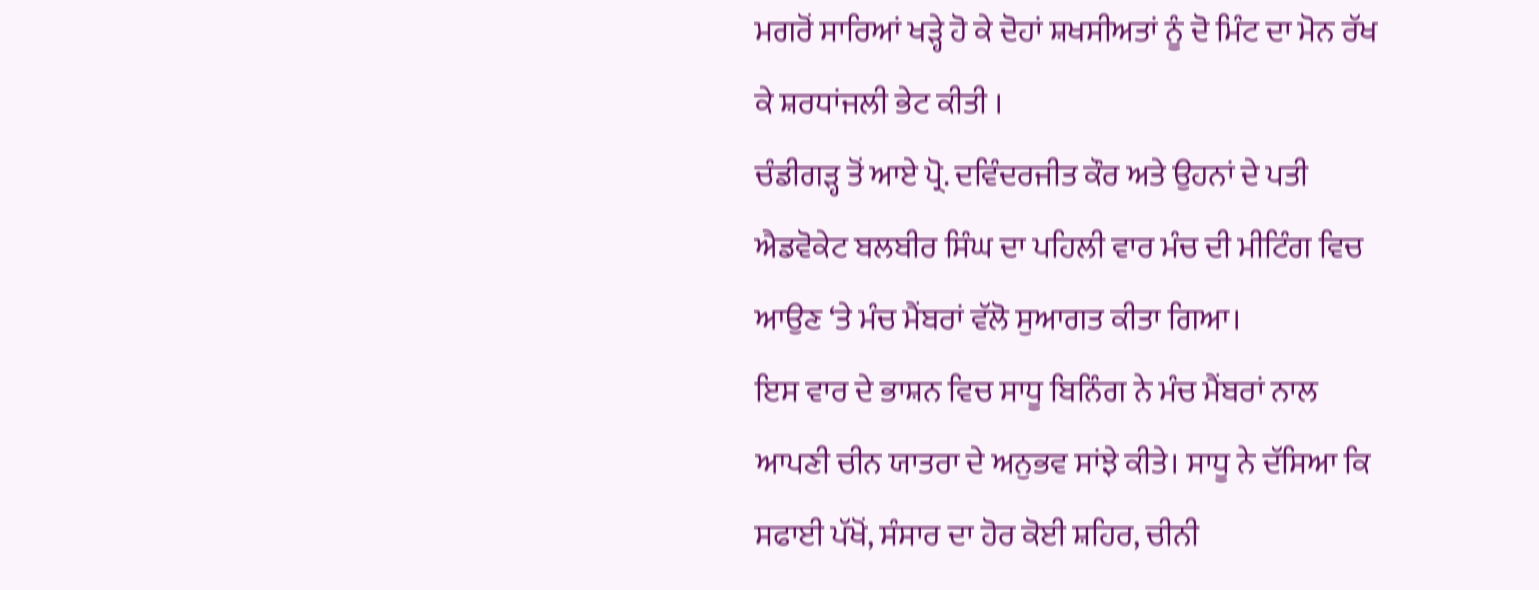ਮਗਰੋਂ ਸਾਰਿਆਂ ਖੜ੍ਹੇ ਹੋ ਕੇ ਦੋਹਾਂ ਸ਼ਖਸੀਅਤਾਂ ਨੂੰ ਦੋ ਮਿੰਟ ਦਾ ਮੋਨ ਰੱਖ ਕੇ ਸ਼ਰਧਾਂਜਲੀ ਭੇਟ ਕੀਤੀ ।
ਚੰਡੀਗੜ੍ਹ ਤੋਂ ਆਏ ਪ੍ਰੋ. ਦਵਿੰਦਰਜੀਤ ਕੌਰ ਅਤੇ ਉਹਨਾਂ ਦੇ ਪਤੀ ਐਡਵੋਕੇਟ ਬਲਬੀਰ ਸਿੰਘ ਦਾ ਪਹਿਲੀ ਵਾਰ ਮੰਚ ਦੀ ਮੀਟਿੰਗ ਵਿਚ ਆਉਣ ‘ਤੇ ਮੰਚ ਮੈਂਬਰਾਂ ਵੱਲੋ ਸੁਆਗਤ ਕੀਤਾ ਗਿਆ।
ਇਸ ਵਾਰ ਦੇ ਭਾਸ਼ਨ ਵਿਚ ਸਾਧੂ ਬਿਨਿੰਗ ਨੇ ਮੰਚ ਮੈਂਬਰਾਂ ਨਾਲ ਆਪਣੀ ਚੀਨ ਯਾਤਰਾ ਦੇ ਅਨੁਭਵ ਸਾਂਝੇ ਕੀਤੇ। ਸਾਧੂ ਨੇ ਦੱਸਿਆ ਕਿ ਸਫਾਈ ਪੱਖੋਂ, ਸੰਸਾਰ ਦਾ ਹੋਰ ਕੋਈ ਸ਼ਹਿਰ, ਚੀਨੀ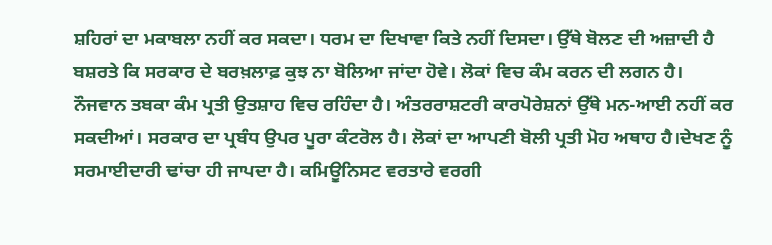ਸ਼ਹਿਰਾਂ ਦਾ ਮਕਾਬਲਾ ਨਹੀਂ ਕਰ ਸਕਦਾ। ਧਰਮ ਦਾ ਦਿਖਾਵਾ ਕਿਤੇ ਨਹੀਂ ਦਿਸਦਾ। ਉੱਥੇ ਬੋਲਣ ਦੀ ਅਜ਼ਾਦੀ ਹੈ ਬਸ਼ਰਤੇ ਕਿ ਸਰਕਾਰ ਦੇ ਬਰਖ਼ਲਾਫ਼ ਕੁਝ ਨਾ ਬੋਲਿਆ ਜਾਂਦਾ ਹੋਵੇ। ਲੋਕਾਂ ਵਿਚ ਕੰਮ ਕਰਨ ਦੀ ਲਗਨ ਹੈ। ਨੌਜਵਾਨ ਤਬਕਾ ਕੰਮ ਪ੍ਰਤੀ ਉਤਸ਼ਾਹ ਵਿਚ ਰਹਿੰਦਾ ਹੈ। ਅੰਤਰਰਾਸ਼ਟਰੀ ਕਾਰਪੋਰੇਸ਼ਨਾਂ ਉੱਥੇ ਮਨ-ਆਈ ਨਹੀਂ ਕਰ ਸਕਦੀਆਂ। ਸਰਕਾਰ ਦਾ ਪ੍ਰਬੰਧ ਉਪਰ ਪੂਰਾ ਕੰਟਰੋਲ ਹੈ। ਲੋਕਾਂ ਦਾ ਆਪਣੀ ਬੋਲੀ ਪ੍ਰਤੀ ਮੋਹ ਅਥਾਹ ਹੈ।ਦੇਖਣ ਨੂੰ ਸਰਮਾਈਦਾਰੀ ਢਾਂਚਾ ਹੀ ਜਾਪਦਾ ਹੈ। ਕਮਿਊਨਿਸਟ ਵਰਤਾਰੇ ਵਰਗੀ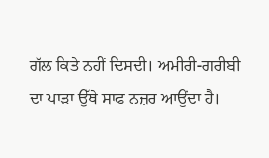ਗੱਲ ਕਿਤੇ ਨਹੀਂ ਦਿਸਦੀ। ਅਮੀਰੀ-ਗਰੀਬੀ ਦਾ ਪਾੜਾ ਉੱਥੇ ਸਾਫ ਨਜ਼ਰ ਆਉਂਦਾ ਹੈ।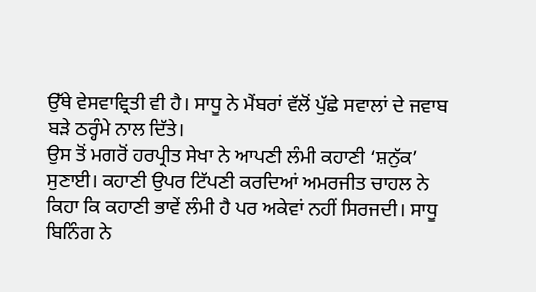ਉੱਥੇ ਵੇਸਵਾਵ੍ਰਿਤੀ ਵੀ ਹੈ। ਸਾਧੂ ਨੇ ਮੈਂਬਰਾਂ ਵੱਲੋਂ ਪੁੱਛੇ ਸਵਾਲਾਂ ਦੇ ਜਵਾਬ ਬੜੇ ਠਰ੍ਹੰਮੇ ਨਾਲ ਦਿੱਤੇ।
ਉਸ ਤੋਂ ਮਗਰੋਂ ਹਰਪ੍ਰੀਤ ਸੇਖਾ ਨੇ ਆਪਣੀ ਲੰਮੀ ਕਹਾਣੀ ‘ਸ਼ਨੁੱਕ’ ਸੁਣਾਈ। ਕਹਾਣੀ ਉਪਰ ਟਿੱਪਣੀ ਕਰਦਿਆਂ ਅਮਰਜੀਤ ਚਾਹਲ ਨੇ ਕਿਹਾ ਕਿ ਕਹਾਣੀ ਭਾਵੇਂ ਲੰਮੀ ਹੈ ਪਰ ਅਕੇਵਾਂ ਨਹੀਂ ਸਿਰਜਦੀ। ਸਾਧੂ ਬਿਨਿੰਗ ਨੇ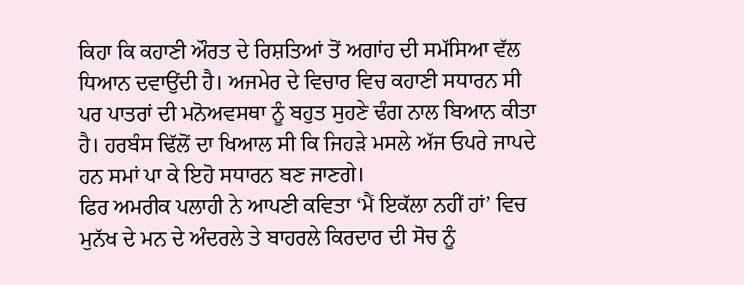ਕਿਹਾ ਕਿ ਕਹਾਣੀ ਔਰਤ ਦੇ ਰਿਸ਼ਤਿਆਂ ਤੋਂ ਅਗਾਂਹ ਦੀ ਸਮੱਸਿਆ ਵੱਲ ਧਿਆਨ ਦਵਾਉਂਦੀ ਹੈ। ਅਜਮੇਰ ਦੇ ਵਿਚਾਰ ਵਿਚ ਕਹਾਣੀ ਸਧਾਰਨ ਸੀ ਪਰ ਪਾਤਰਾਂ ਦੀ ਮਨੋਅਵਸਥਾ ਨੂੰ ਬਹੁਤ ਸੁਹਣੇ ਢੰਗ ਨਾਲ ਬਿਆਨ ਕੀਤਾ ਹੈ। ਹਰਬੰਸ ਢਿੱਲੋਂ ਦਾ ਖਿਆਲ ਸੀ ਕਿ ਜਿਹੜੇ ਮਸਲੇ ਅੱਜ ਓਪਰੇ ਜਾਪਦੇ ਹਨ ਸਮਾਂ ਪਾ ਕੇ ਇਹੋ ਸਧਾਰਨ ਬਣ ਜਾਣਗੇ।
ਫਿਰ ਅਮਰੀਕ ਪਲਾਹੀ ਨੇ ਆਪਣੀ ਕਵਿਤਾ ‘ਮੈਂ ਇਕੱਲਾ ਨਹੀਂ ਹਾਂ’ ਵਿਚ ਮੁਨੱਖ ਦੇ ਮਨ ਦੇ ਅੰਦਰਲੇ ਤੇ ਬਾਹਰਲੇ ਕਿਰਦਾਰ ਦੀ ਸੋਚ ਨੂੰ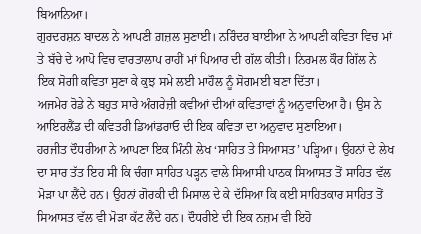ਬਿਆਨਿਆ।
ਗੁਰਦਰਸ਼ਨ ਬਾਦਲ ਨੇ ਆਪਣੀ ਗ਼ਜ਼ਲ ਸੁਣਾਈ। ਨਰਿੰਦਰ ਬਾਈਆ ਨੇ ਆਪਣੀ ਕਵਿਤਾ ਵਿਚ ਮਾਂ ਤੇ ਬੱਚੇ ਦੇ ਆਪੋ ਵਿਚ ਵਾਰਤਾਲਾਪ ਰਾਹੀਂ ਮਾਂ ਪਿਆਰ ਦੀ ਗੱਲ ਕੀਤੀ। ਨਿਰਮਲ ਕੌਰ ਗਿੱਲ ਨੇ ਇਕ ਸੋਗੀ ਕਵਿਤਾ ਸੁਣਾ ਕੇ ਕੁਝ ਸਮੇ ਲਈ ਮਾਹੌਲ ਨੂੰ ਸੋਗਮਈ ਬਣਾ ਦਿੱਤਾ।
ਅਜਮੇਰ ਰੋਡੇ ਨੇ ਬਹੁਤ ਸਾਰੇ ਅੰਗਰੇਜ਼ੀ ਕਵੀਆਂ ਦੀਆਂ ਕਵਿਤਾਵਾਂ ਨੂੰ ਅਨੁਵਾਦਿਆ ਹੈ। ਉਸ ਨੇ ਆਇਰਲੈਂਡ ਦੀ ਕਵਿਤਰੀ ਡਿਆਂਡਰਾਓ ਦੀ ਇਕ ਕਵਿਤਾ ਦਾ ਅਨੁਵਾਦ ਸੁਣਾਇਆ।
ਹਰਜੀਤ ਦੌਧਰੀਆ ਨੇ ਆਪਣਾ ਇਕ ਮਿੰਨੀ ਲੇਖ ‘ਸਾਹਿਤ ਤੇ ਸਿਆਸਤ’ ਪੜ੍ਹਿਆ। ਉਹਨਾਂ ਦੇ ਲੇਖ ਦਾ ਸਾਰ ਤੱਤ ਇਹ ਸੀ ਕਿ ਚੰਗਾ ਸਾਹਿਤ ਪੜ੍ਹਨ ਵਾਲੇ ਸਿਆਸੀ ਪਾਠਕ ਸਿਆਸਤ ਤੋਂ ਸਾਹਿਤ ਵੱਲ ਮੋੜਾ ਪਾ ਲੈਂਦੇ ਹਨ। ਉਹਨਾਂ ਗੋਰਕੀ ਦੀ ਮਿਸਾਲ ਦੇ ਕੇ ਦੱਸਿਆ ਕਿ ਕਈ ਸਾਹਿਤਕਾਰ ਸਾਹਿਤ ਤੋਂ ਸਿਆਸਤ ਵੱਲ ਵੀ ਮੋੜਾ ਕੱਟ ਲੈਂਦੇ ਹਨ। ਦੌਧਰੀਏ ਦੀ ਇਕ ਨਜ਼ਮ ਵੀ ਇਹੋ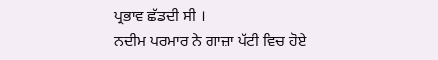ਪ੍ਰਭਾਵ ਛੱਡਦੀ ਸੀ ।
ਨਦੀਮ ਪਰਮਾਰ ਨੇ ਗਾਜ਼ਾ ਪੱਟੀ ਵਿਚ ਹੋਏ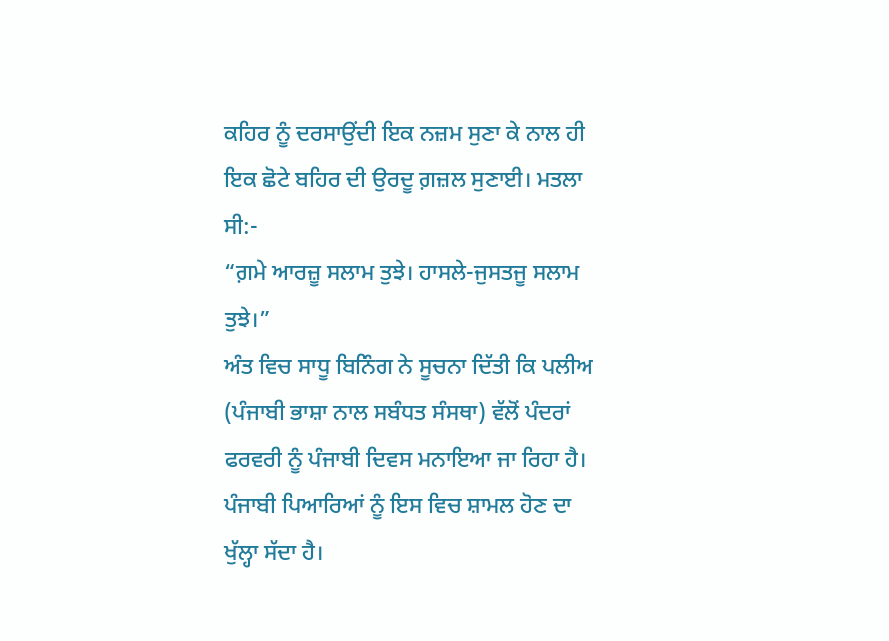ਕਹਿਰ ਨੂੰ ਦਰਸਾਉਂਦੀ ਇਕ ਨਜ਼ਮ ਸੁਣਾ ਕੇ ਨਾਲ ਹੀ ਇਕ ਛੋਟੇ ਬਹਿਰ ਦੀ ਉਰਦੂ ਗ਼ਜ਼ਲ ਸੁਣਾਈ। ਮਤਲਾ ਸੀ:-
“ਗ਼ਮੇ ਆਰਜ਼ੂ ਸਲਾਮ ਤੁਝੇ। ਹਾਸਲੇ-ਜੁਸਤਜੂ ਸਲਾਮ ਤੁਝੇ।”
ਅੰਤ ਵਿਚ ਸਾਧੂ ਬਿਨਿੰਗ ਨੇ ਸੂਚਨਾ ਦਿੱਤੀ ਕਿ ਪਲੀਅ (ਪੰਜਾਬੀ ਭਾਸ਼ਾ ਨਾਲ ਸਬੰਧਤ ਸੰਸਥਾ) ਵੱਲੋਂ ਪੰਦਰਾਂ ਫਰਵਰੀ ਨੂੰ ਪੰਜਾਬੀ ਦਿਵਸ ਮਨਾਇਆ ਜਾ ਰਿਹਾ ਹੈ। ਪੰਜਾਬੀ ਪਿਆਰਿਆਂ ਨੂੰ ਇਸ ਵਿਚ ਸ਼ਾਮਲ ਹੋਣ ਦਾ ਖੁੱਲ੍ਹਾ ਸੱਦਾ ਹੈ।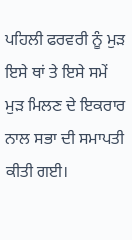ਪਹਿਲੀ ਫਰਵਰੀ ਨੂੰ ਮੁੜ ਇਸੇ ਥਾਂ ਤੇ ਇਸੇ ਸਮੇਂ ਮੁੜ ਮਿਲਣ ਦੇ ਇਕਰਾਰ ਨਾਲ ਸਭਾ ਦੀ ਸਮਾਪਤੀ ਕੀਤੀ ਗਈ।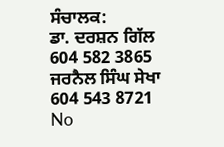ਸੰਚਾਲਕ:
ਡਾ. ਦਰਸ਼ਨ ਗਿੱਲ 604 582 3865
ਜਰਨੈਲ ਸਿੰਘ ਸੇਖਾ 604 543 8721
No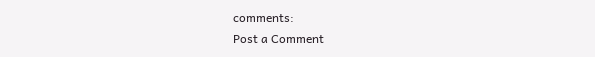comments:
Post a Comment